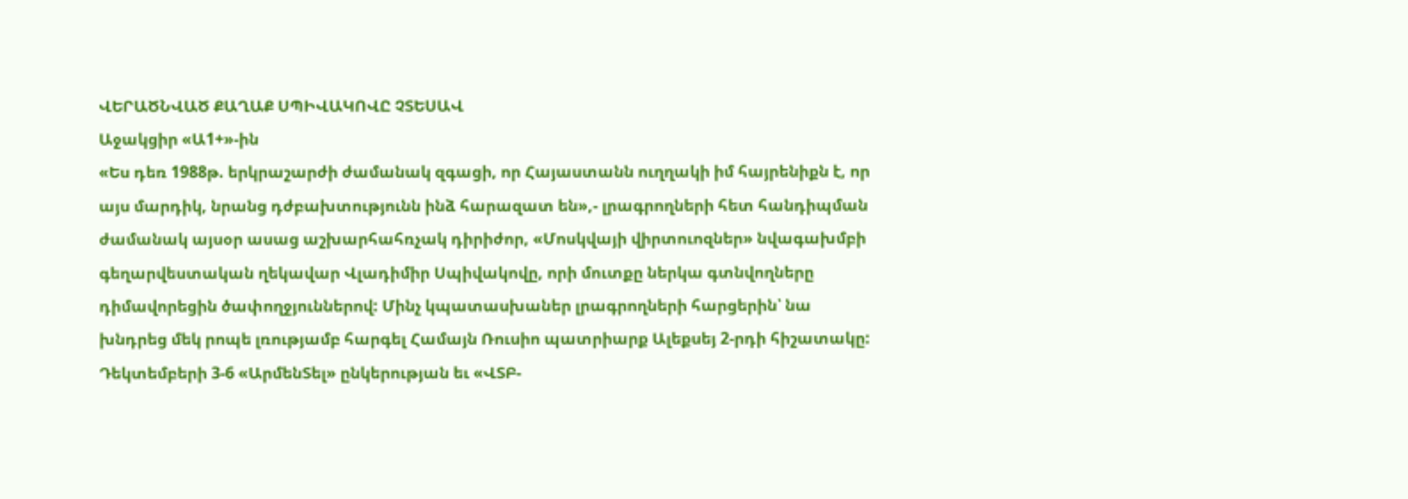ՎԵՐԱԾՆՎԱԾ ՔԱՂԱՔ ՍՊԻՎԱԿՈՎԸ ՉՏԵՍԱՎ
Աջակցիր «Ա1+»-ին
«Ես դեռ 1988թ. երկրաշարժի ժամանակ զգացի, որ Հայաստանն ուղղակի իմ հայրենիքն է, որ այս մարդիկ, նրանց դժբախտությունն ինձ հարազատ են»,- լրագրողների հետ հանդիպման ժամանակ այսօր ասաց աշխարհահռչակ դիրիժոր, «Մոսկվայի վիրտուոզներ» նվագախմբի գեղարվեստական ղեկավար Վլադիմիր Սպիվակովը, որի մուտքը ներկա գտնվողները դիմավորեցին ծափողջյուններով: Մինչ կպատասխաներ լրագրողների հարցերին՝ նա խնդրեց մեկ րոպե լռությամբ հարգել Համայն Ռուսիո պատրիարք Ալեքսեյ 2-րդի հիշատակը:
Դեկտեմբերի 3-6 «ԱրմենՏել» ընկերության եւ «ՎՏԲ-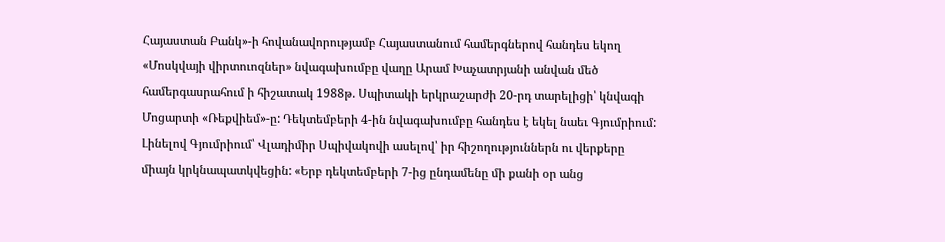Հայաստան Բանկ»-ի հովանավորությամբ Հայաստանում համերգներով հանդես եկող «Մոսկվայի վիրտուոզներ» նվագախումբը վաղը Արամ Խաչատրյանի անվան մեծ համերգասրահում ի հիշատակ 1988թ. Սպիտակի երկրաշարժի 20-րդ տարելիցի՝ կնվագի Մոցարտի «Ռեքվիեմ»-ը: Դեկտեմբերի 4-ին նվագախումբը հանդես է եկել նաեւ Գյումրիում:
Լինելով Գյումրիում՝ Վլադիմիր Սպիվակովի ասելով՝ իր հիշողություններն ու վերքերը միայն կրկնապատկվեցին: «Երբ դեկտեմբերի 7-ից ընդամենը մի քանի օր անց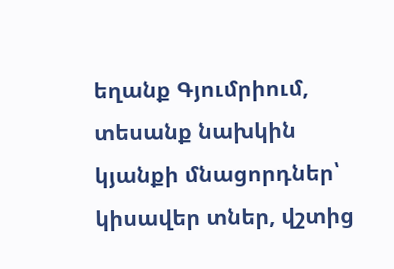եղանք Գյումրիում, տեսանք նախկին կյանքի մնացորդներ՝ կիսավեր տներ, վշտից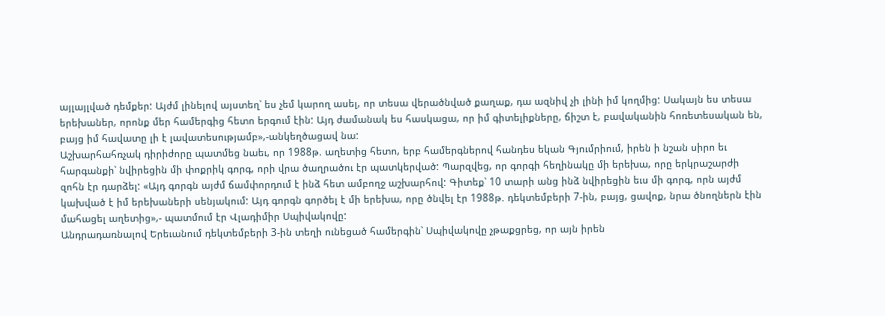այլայլված դեմքեր: Այժմ լինելով այստեղ՝ ես չեմ կարող ասել, որ տեսա վերածնված քաղաք, դա ազնիվ չի լինի իմ կողմից: Սակայն ես տեսա երեխաներ, որոնք մեր համերգից հետո երգում էին: Այդ ժամանակ ես հասկացա, որ իմ գիտելիքները, ճիշտ է, բավականին հոռետեսական են, բայց իմ հավատը լի է լավատեսությամբ»,-անկեղծացավ նա:
Աշխարհահռչակ դիրիժորը պատմեց նաեւ, որ 1988թ. աղետից հետո, երբ համերգներով հանդես եկան Գյումրիում, իրեն ի նշան սիրո եւ հարգանքի՝ նվիրեցին մի փոքրիկ գորգ, որի վրա ծաղրածու էր պատկերված: Պարզվեց, որ գորգի հեղինակը մի երեխա, որը երկրաշարժի զոհն էր դարձել: «Այդ գորգն այժմ ճամփորդում է ինձ հետ ամբողջ աշխարհով: Գիտեք՝ 10 տարի անց ինձ նվիրեցին եւս մի գորգ, որն այժմ կախված է իմ երեխաների սենյակում: Այդ գորգն գործել է մի երեխա, որը ծնվել էր 1988թ. դեկտեմբերի 7-ին, բայց, ցավոք, նրա ծնողներն էին մահացել աղետից»,- պատմում էր Վլադիմիր Սպիվակովը:
Անդրադառնալով Երեւանում դեկտեմբերի 3-ին տեղի ունեցած համերգին՝ Սպիվակովը չթաքցրեց, որ այն իրեն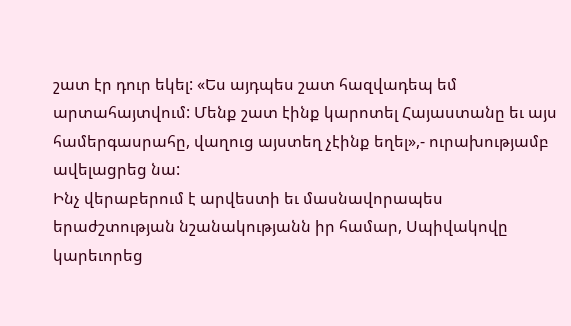շատ էր դուր եկել: «Ես այդպես շատ հազվադեպ եմ արտահայտվում: Մենք շատ էինք կարոտել Հայաստանը եւ այս համերգասրահը, վաղուց այստեղ չէինք եղել»,- ուրախությամբ ավելացրեց նա:
Ինչ վերաբերում է արվեստի եւ մասնավորապես երաժշտության նշանակությանն իր համար, Սպիվակովը կարեւորեց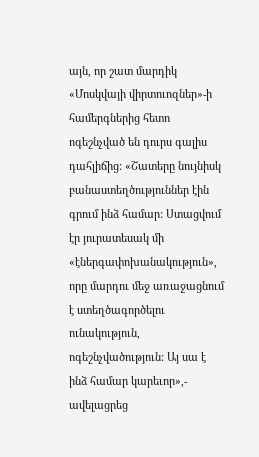այն, որ շատ մարդիկ «Մոսկվայի վիրտուոզներ»-ի համերգներից հետո ոգեշնչված են դուրս գալիս դահլիճից: «Շատերը նույնիսկ բանաստեղծություններ էին գրում ինձ համար: Ստացվում էր յուրատեսակ մի «էներգափոխանակություն», որը մարդու մեջ առաջացնում է ստեղծագործելու ունակություն, ոգեշնչվածություն: Այ սա է ինձ համար կարեւոր»,- ավելացրեց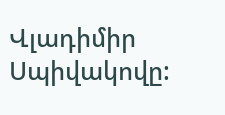Վլադիմիր Սպիվակովը: